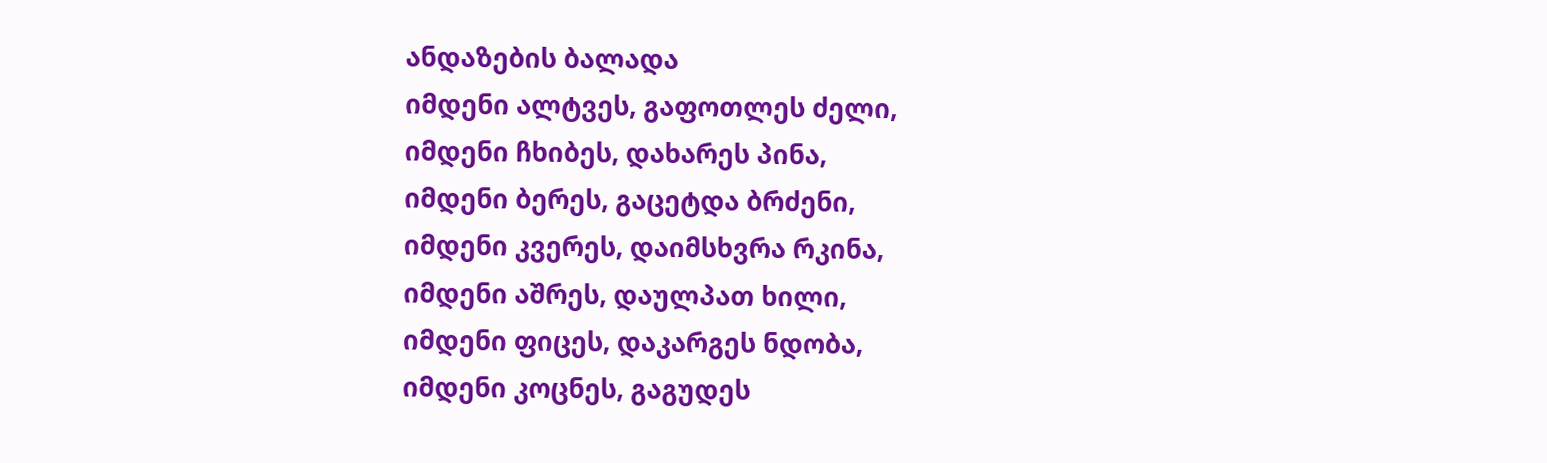ანდაზების ბალადა
იმდენი ალტვეს, გაფოთლეს ძელი,
იმდენი ჩხიბეს, დახარეს პინა,
იმდენი ბერეს, გაცეტდა ბრძენი,
იმდენი კვერეს, დაიმსხვრა რკინა,
იმდენი აშრეს, დაულპათ ხილი,
იმდენი ფიცეს, დაკარგეს ნდობა,
იმდენი კოცნეს, გაგუდეს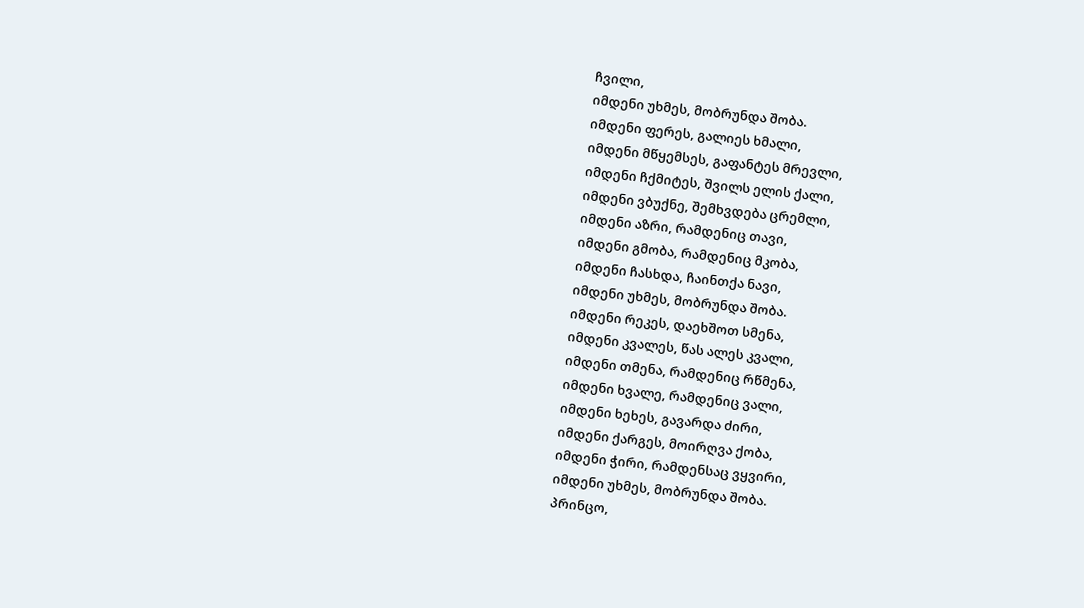ჩვილი,
იმდენი უხმეს, მობრუნდა შობა.
იმდენი ფერეს, გალიეს ხმალი,
იმდენი მწყემსეს, გაფანტეს მრევლი,
იმდენი ჩქმიტეს, შვილს ელის ქალი,
იმდენი ვბუქნე, შემხვდება ცრემლი,
იმდენი აზრი, რამდენიც თავი,
იმდენი გმობა, რამდენიც მკობა,
იმდენი ჩასხდა, ჩაინთქა ნავი,
იმდენი უხმეს, მობრუნდა შობა.
იმდენი რეკეს, დაეხშოთ სმენა,
იმდენი კვალეს, წას ალეს კვალი,
იმდენი თმენა, რამდენიც რწმენა,
იმდენი ხვალე, რამდენიც ვალი,
იმდენი ხეხეს, გავარდა ძირი,
იმდენი ქარგეს, მოირღვა ქობა,
იმდენი ჭირი, რამდენსაც ვყვირი,
იმდენი უხმეს, მობრუნდა შობა.
პრინცო,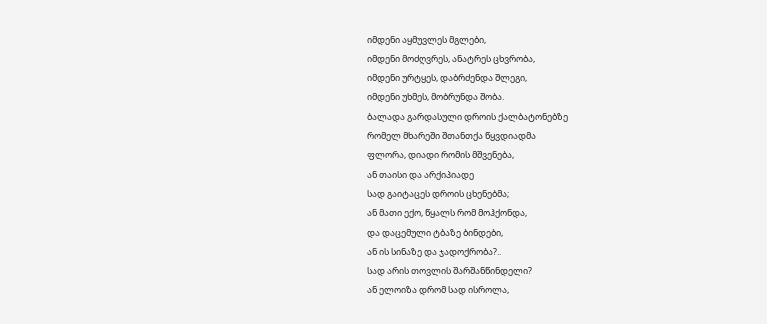იმდენი აყმუვლეს მგლები,
იმდენი მოძღვრეს, ანატრეს ცხვრობა,
იმდენი ურტყეს, დაბრძენდა შლეგი,
იმდენი უხმეს, მობრუნდა შობა.
ბალადა გარდასული დროის ქალბატონებზე
რომელ მხარეში შთანთქა წყვდიადმა
ფლორა, დიადი რომის მშვენება,
ან თაისი და არქიპიადე
სად გაიტაცეს დროის ცხენებმა;
ან მათი ექო, წყალს რომ მოჰქონდა,
და დაცემული ტბაზე ბინდები,
ან ის სინაზე და ჯადოქრობა?..
სად არის თოვლის შარშანწინდელი?
ან ელოიზა დრომ სად ისროლა,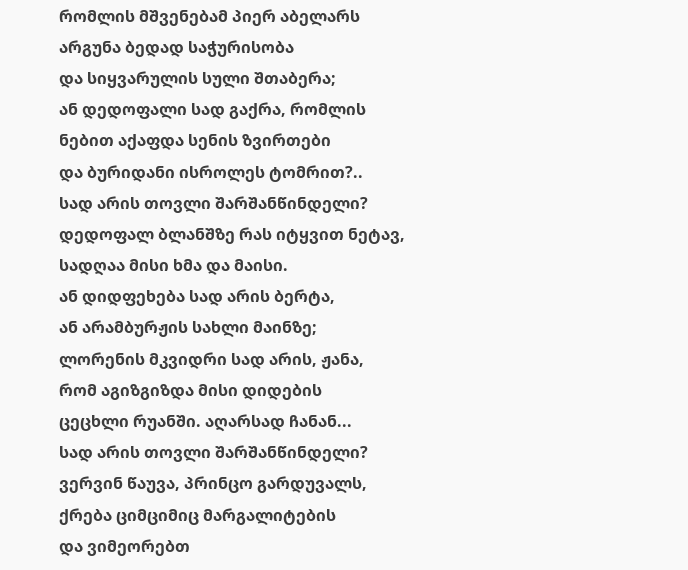რომლის მშვენებამ პიერ აბელარს
არგუნა ბედად საჭურისობა
და სიყვარულის სული შთაბერა;
ან დედოფალი სად გაქრა, რომლის
ნებით აქაფდა სენის ზვირთები
და ბურიდანი ისროლეს ტომრით?..
სად არის თოვლი შარშანწინდელი?
დედოფალ ბლანშზე რას იტყვით ნეტავ,
სადღაა მისი ხმა და მაისი.
ან დიდფეხება სად არის ბერტა,
ან არამბურჟის სახლი მაინზე;
ლორენის მკვიდრი სად არის, ჟანა,
რომ აგიზგიზდა მისი დიდების
ცეცხლი რუანში. აღარსად ჩანან...
სად არის თოვლი შარშანწინდელი?
ვერვინ წაუვა, პრინცო გარდუვალს,
ქრება ციმციმიც მარგალიტების
და ვიმეორებთ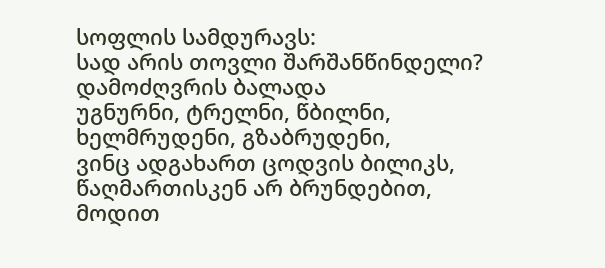სოფლის სამდურავს:
სად არის თოვლი შარშანწინდელი?
დამოძღვრის ბალადა
უგნურნი, ტრელნი, წბილნი,
ხელმრუდენი, გზაბრუდენი,
ვინც ადგახართ ცოდვის ბილიკს,
წაღმართისკენ არ ბრუნდებით,
მოდით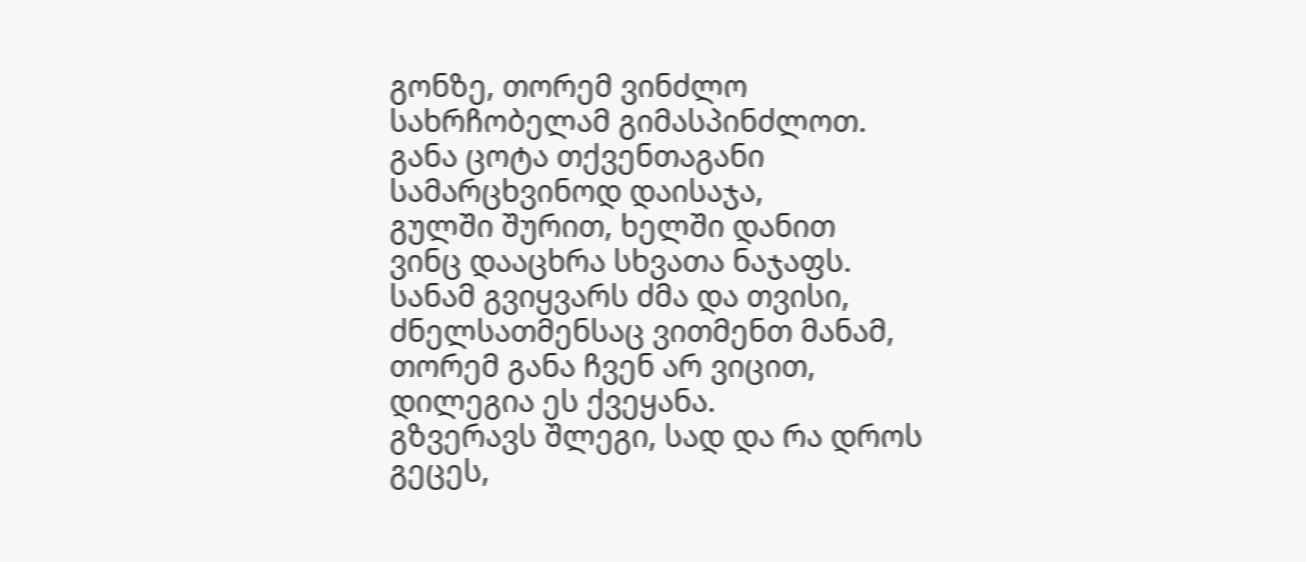გონზე, თორემ ვინძლო
სახრჩობელამ გიმასპინძლოთ.
განა ცოტა თქვენთაგანი
სამარცხვინოდ დაისაჯა,
გულში შურით, ხელში დანით
ვინც დააცხრა სხვათა ნაჯაფს.
სანამ გვიყვარს ძმა და თვისი,
ძნელსათმენსაც ვითმენთ მანამ,
თორემ განა ჩვენ არ ვიცით,
დილეგია ეს ქვეყანა.
გზვერავს შლეგი, სად და რა დროს
გეცეს,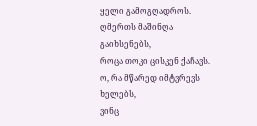ყელი გამოგღადროს.
ღმერთს მაშინღა გაიხსენებს,
როცა თოკი ცისკენ ქაჩავს.
ო, რა მწარედ იმტვრევს ხელებს,
ვინც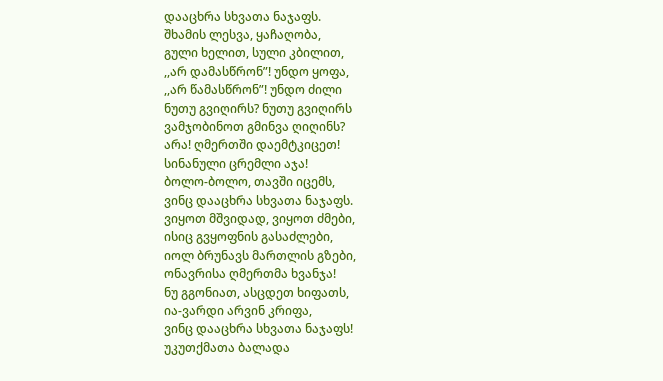დააცხრა სხვათა ნაჯაფს.
შხამის ლესვა, ყაჩაღობა,
გული ხელით, სული კბილით,
,,არ დამასწრონ”! უნდო ყოფა,
,,არ წამასწრონ”! უნდო ძილი
ნუთუ გვიღირს? ნუთუ გვიღირს
ვამჯობინოთ გმინვა ღიღინს?
არა! ღმერთში დაემტკიცეთ!
სინანული ცრემლი აჯა!
ბოლო-ბოლო, თავში იცემს,
ვინც დააცხრა სხვათა ნაჯაფს.
ვიყოთ მშვიდად, ვიყოთ ძმები,
ისიც გვყოფნის გასაძლები,
იოლ ბრუნავს მართლის გზები,
ონავრისა ღმერთმა ხვანჯა!
ნუ გგონიათ, ასცდეთ ხიფათს,
ია-ვარდი არვინ კრიფა,
ვინც დააცხრა სხვათა ნაჯაფს!
უკუთქმათა ბალადა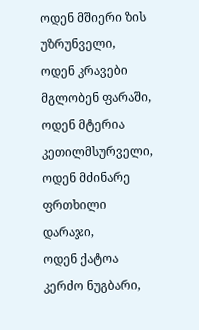ოდენ მშიერი ზის უზრუნველი,
ოდენ კრავები მგლობენ ფარაში,
ოდენ მტერია კეთილმსურველი,
ოდენ მძინარე ფრთხილი დარაჯი,
ოდენ ქატოა კერძო ნუგბარი,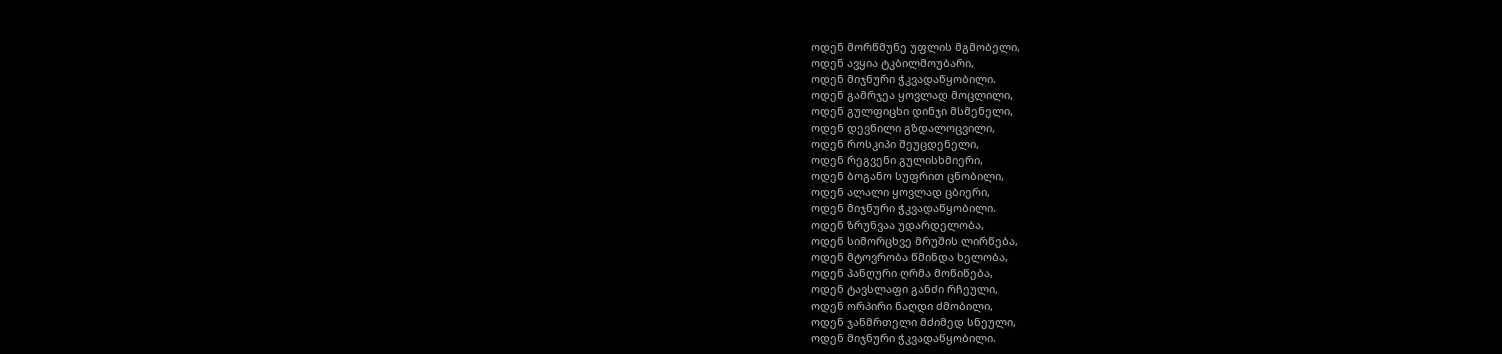ოდენ მორწმუნე უფლის მგმობელი,
ოდენ ავყია ტკბილმოუბარი,
ოდენ მიჯნური ჭკვადაწყობილი.
ოდენ გამრჯეა ყოვლად მოცლილი,
ოდენ გულფიცხი დინჯი მსმენელი,
ოდენ დევნილი გზდალოცვილი,
ოდენ როსკიპი შეუცდენელი,
ოდენ რეგვენი გულისხმიერი,
ოდენ ბოგანო სუფრით ცნობილი,
ოდენ ალალი ყოვლად ცბიერი,
ოდენ მიჯნური ჭკვადაწყობილი.
ოდენ ზრუნვაა უდარდელობა,
ოდენ სიმორცხვე მრუშის ლირწება,
ოდენ მტოვრობა წმინდა ხელობა,
ოდენ პანღური ღრმა მოწიწება,
ოდენ ტავსლაფი განძი რჩეული,
ოდენ ორპირი ნაღდი ძმობილი,
ოდენ ჯანმრთელი მძიმედ სნეული,
ოდენ მიჯნური ჭკვადაწყობილი.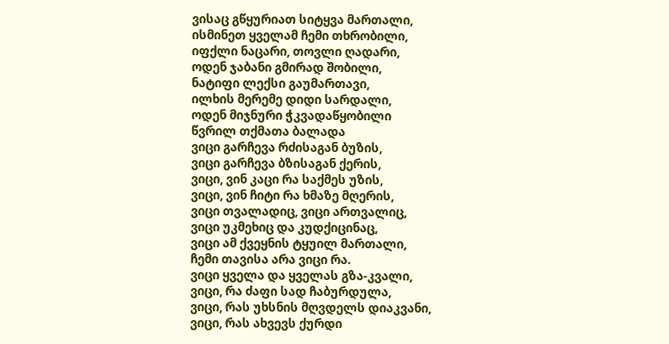ვისაც გწყურიათ სიტყვა მართალი,
ისმინეთ ყველამ ჩემი თხრობილი,
იფქლი ნაცარი, თოვლი ღადარი,
ოდენ ჯაბანი გმირად შობილი,
ნატიფი ლექსი გაუმართავი,
ილხის მერემე დიდი სარდალი,
ოდენ მიჯნური ჭკვადაწყობილი
წვრილ თქმათა ბალადა
ვიცი გარჩევა რძისაგან ბუზის,
ვიცი გარჩევა ბზისაგან ქერის,
ვიცი, ვინ კაცი რა საქმეს უზის,
ვიცი, ვინ ჩიტი რა ხმაზე მღერის,
ვიცი თვალადიც, ვიცი ართვალიც,
ვიცი უკმეხიც და კუდქიცინაც,
ვიცი ამ ქვეყნის ტყუილ მართალი,
ჩემი თავისა არა ვიცი რა.
ვიცი ყველა და ყველას გზა-კვალი,
ვიცი, რა ძაფი სად ჩაბურდულა,
ვიცი, რას უხსნის მღვდელს დიაკვანი,
ვიცი, რას ახვევს ქურდი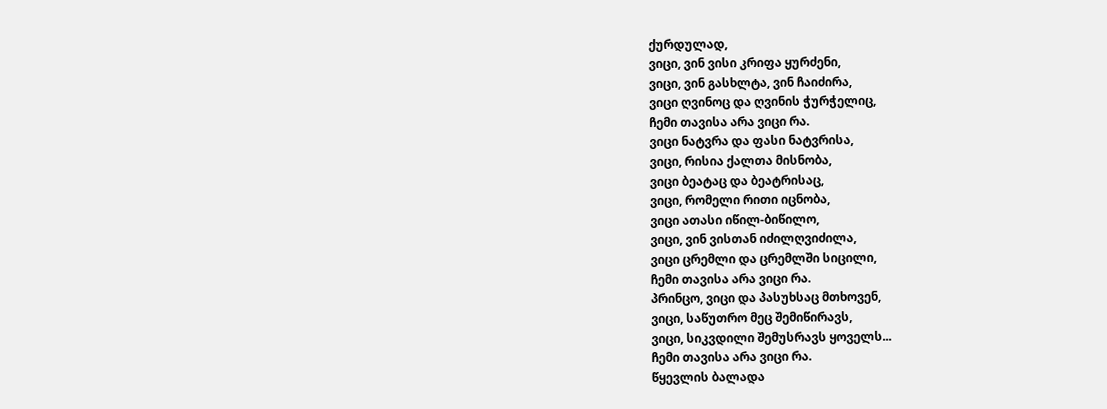ქურდულად,
ვიცი, ვინ ვისი კრიფა ყურძენი,
ვიცი, ვინ გასხლტა, ვინ ჩაიძირა,
ვიცი ღვინოც და ღვინის ჭურჭელიც,
ჩემი თავისა არა ვიცი რა.
ვიცი ნატვრა და ფასი ნატვრისა,
ვიცი, რისია ქალთა მისნობა,
ვიცი ბეატაც და ბეატრისაც,
ვიცი, რომელი რითი იცნობა,
ვიცი ათასი იწილ-ბიწილო,
ვიცი, ვინ ვისთან იძილღვიძილა,
ვიცი ცრემლი და ცრემლში სიცილი,
ჩემი თავისა არა ვიცი რა.
პრინცო, ვიცი და პასუხსაც მთხოვენ,
ვიცი, საწუთრო მეც შემიწირავს,
ვიცი, სიკვდილი შემუსრავს ყოველს...
ჩემი თავისა არა ვიცი რა.
წყევლის ბალადა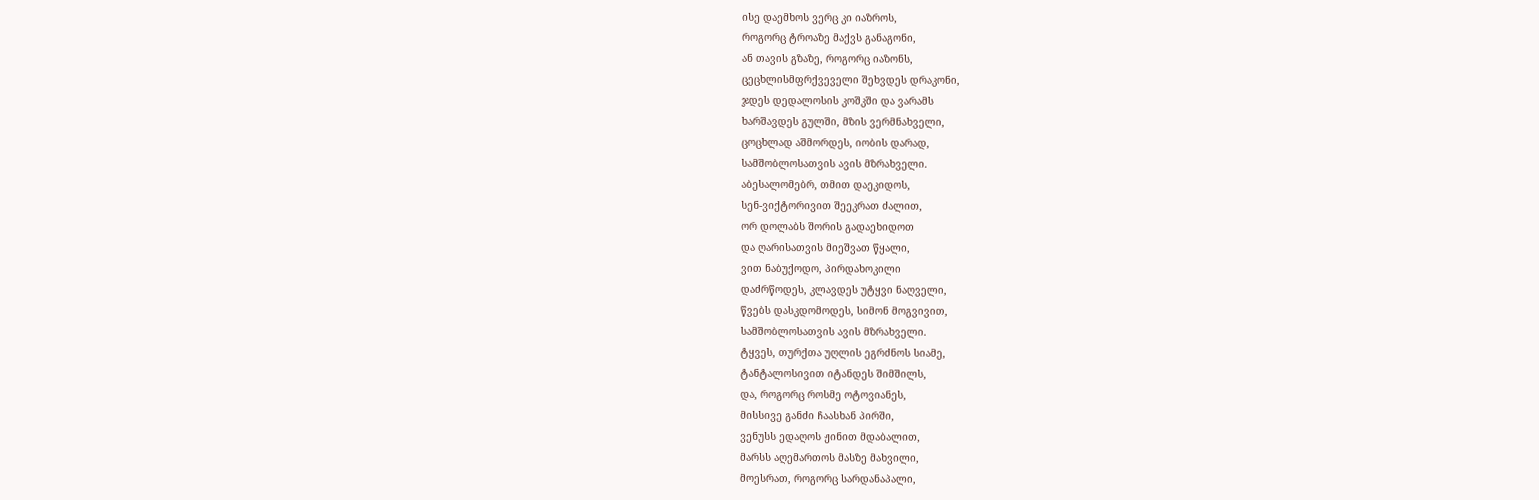ისე დაემხოს ვერც კი იაზროს,
როგორც ტროაზე მაქვს განაგონი,
ან თავის გზაზე, როგორც იაზონს,
ცეცხლისმფრქვეველი შეხვდეს დრაკონი,
ჯდეს დედალოსის კოშკში და ვარამს
ხარშავდეს გულში, მზის ვერმნახველი,
ცოცხლად აშმორდეს, იობის დარად,
სამშობლოსათვის ავის მზრახველი.
აბესალომებრ, თმით დაეკიდოს,
სენ-ვიქტორივით შეეკრათ ძალით,
ორ დოლაბს შორის გადაეხიდოთ
და ღარისათვის მიეშვათ წყალი,
ვით ნაბუქოდო, პირდახოკილი
დაძრწოდეს, კლავდეს უტყვი ნაღველი,
წვებს დასკდომოდეს, სიმონ მოგვივით,
სამშობლოსათვის ავის მზრახველი.
ტყვეს, თურქთა უღლის ეგრძნოს სიამე,
ტანტალოსივით იტანდეს შიმშილს,
და, როგორც როსმე ოტოვიანეს,
მისსივე განძი ჩაასხან პირში,
ვენუსს ედაღოს ჟინით მდაბალით,
მარსს აღემართოს მასზე მახვილი,
მოესრათ, როგორც სარდანაპალი,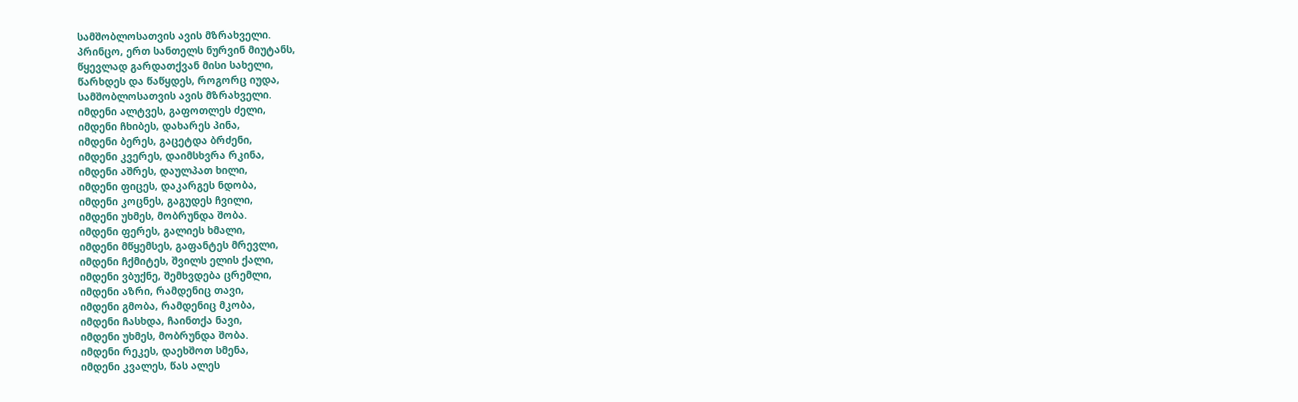სამშობლოსათვის ავის მზრახველი.
პრინცო, ერთ სანთელს ნურვინ მიუტანს,
წყევლად გარდათქვან მისი სახელი,
წარხდეს და წაწყდეს, როგორც იუდა,
სამშობლოსათვის ავის მზრახველი.
იმდენი ალტვეს, გაფოთლეს ძელი,
იმდენი ჩხიბეს, დახარეს პინა,
იმდენი ბერეს, გაცეტდა ბრძენი,
იმდენი კვერეს, დაიმსხვრა რკინა,
იმდენი აშრეს, დაულპათ ხილი,
იმდენი ფიცეს, დაკარგეს ნდობა,
იმდენი კოცნეს, გაგუდეს ჩვილი,
იმდენი უხმეს, მობრუნდა შობა.
იმდენი ფერეს, გალიეს ხმალი,
იმდენი მწყემსეს, გაფანტეს მრევლი,
იმდენი ჩქმიტეს, შვილს ელის ქალი,
იმდენი ვბუქნე, შემხვდება ცრემლი,
იმდენი აზრი, რამდენიც თავი,
იმდენი გმობა, რამდენიც მკობა,
იმდენი ჩასხდა, ჩაინთქა ნავი,
იმდენი უხმეს, მობრუნდა შობა.
იმდენი რეკეს, დაეხშოთ სმენა,
იმდენი კვალეს, წას ალეს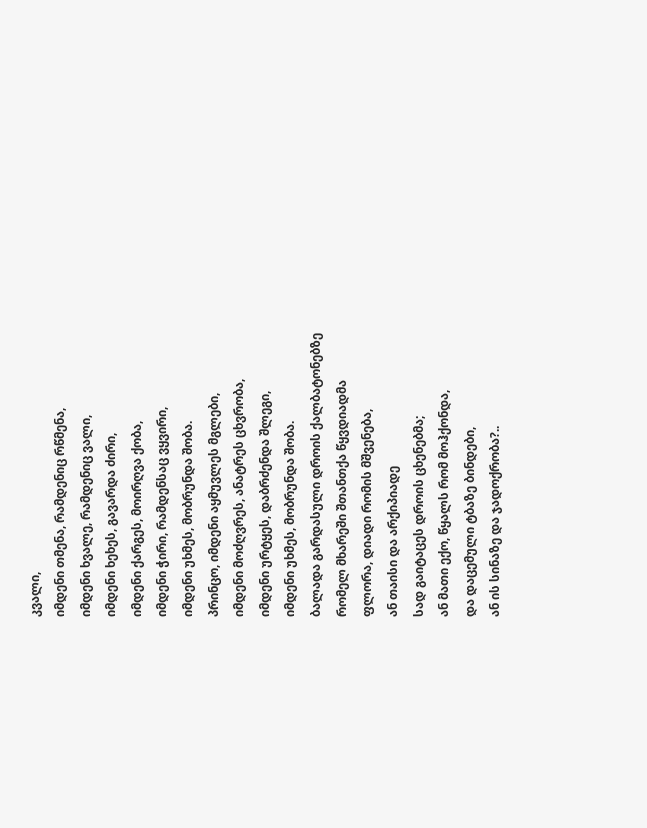კვალი,
იმდენი თმენა, რამდენიც რწმენა,
იმდენი ხვალე, რამდენიც ვალი,
იმდენი ხეხეს, გავარდა ძირი,
იმდენი ქარგეს, მოირღვა ქობა,
იმდენი ჭირი, რამდენსაც ვყვირი,
იმდენი უხმეს, მობრუნდა შობა.
პრინცო, იმდენი აყმუვლეს მგლები,
იმდენი მოძღვრეს, ანატრეს ცხვრობა,
იმდენი ურტყეს, დაბრძენდა შლეგი,
იმდენი უხმეს, მობრუნდა შობა.
ბალადა გარდასული დროის ქალბატონებზე
რომელ მხარეში შთანთქა წყვდიადმა
ფლორა, დიადი რომის მშვენება,
ან თაისი და არქიპიადე
სად გაიტაცეს დროის ცხენებმა;
ან მათი ექო, წყალს რომ მოჰქონდა,
და დაცემული ტბაზე ბინდები,
ან ის სინაზე და ჯადოქრობა?..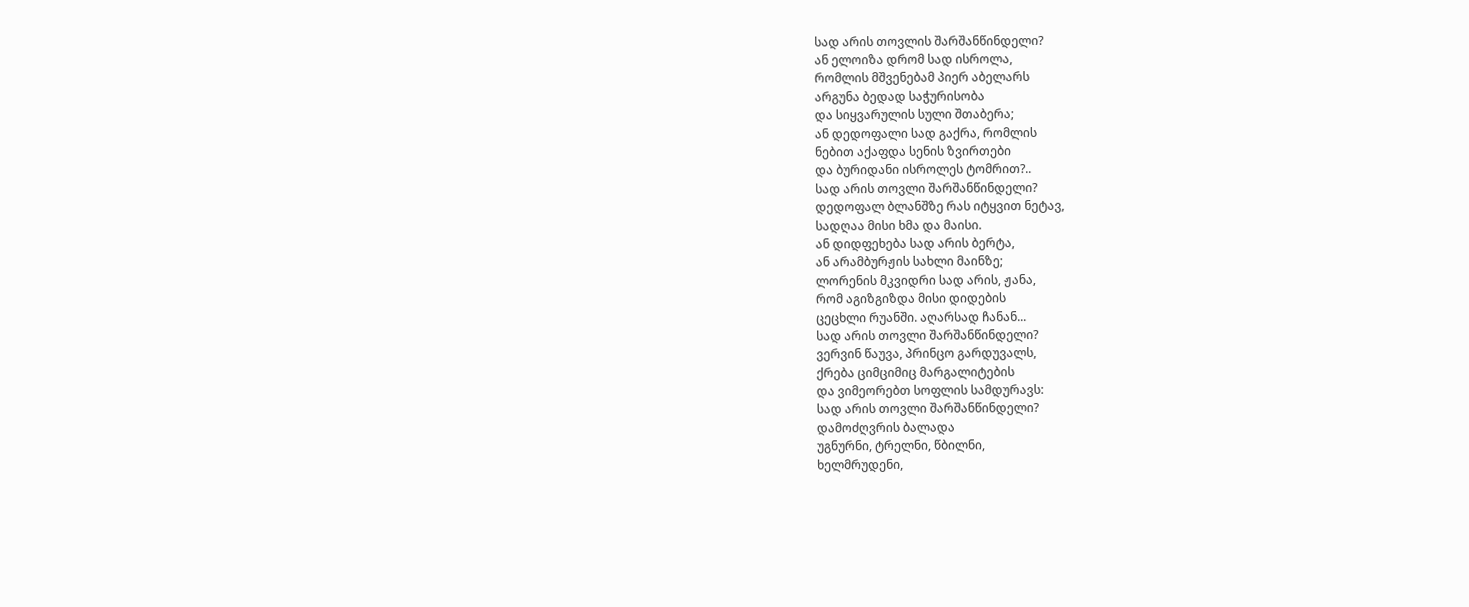სად არის თოვლის შარშანწინდელი?
ან ელოიზა დრომ სად ისროლა,
რომლის მშვენებამ პიერ აბელარს
არგუნა ბედად საჭურისობა
და სიყვარულის სული შთაბერა;
ან დედოფალი სად გაქრა, რომლის
ნებით აქაფდა სენის ზვირთები
და ბურიდანი ისროლეს ტომრით?..
სად არის თოვლი შარშანწინდელი?
დედოფალ ბლანშზე რას იტყვით ნეტავ,
სადღაა მისი ხმა და მაისი.
ან დიდფეხება სად არის ბერტა,
ან არამბურჟის სახლი მაინზე;
ლორენის მკვიდრი სად არის, ჟანა,
რომ აგიზგიზდა მისი დიდების
ცეცხლი რუანში. აღარსად ჩანან...
სად არის თოვლი შარშანწინდელი?
ვერვინ წაუვა, პრინცო გარდუვალს,
ქრება ციმციმიც მარგალიტების
და ვიმეორებთ სოფლის სამდურავს:
სად არის თოვლი შარშანწინდელი?
დამოძღვრის ბალადა
უგნურნი, ტრელნი, წბილნი,
ხელმრუდენი,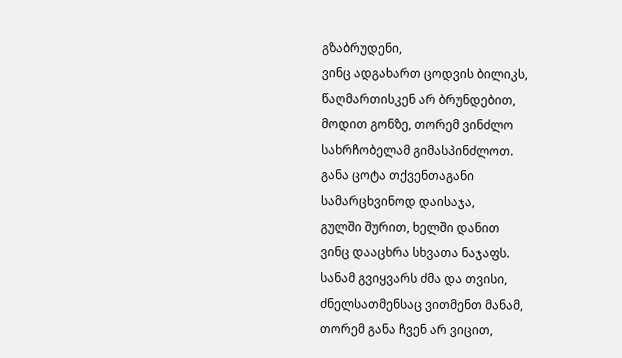გზაბრუდენი,
ვინც ადგახართ ცოდვის ბილიკს,
წაღმართისკენ არ ბრუნდებით,
მოდით გონზე, თორემ ვინძლო
სახრჩობელამ გიმასპინძლოთ.
განა ცოტა თქვენთაგანი
სამარცხვინოდ დაისაჯა,
გულში შურით, ხელში დანით
ვინც დააცხრა სხვათა ნაჯაფს.
სანამ გვიყვარს ძმა და თვისი,
ძნელსათმენსაც ვითმენთ მანამ,
თორემ განა ჩვენ არ ვიცით,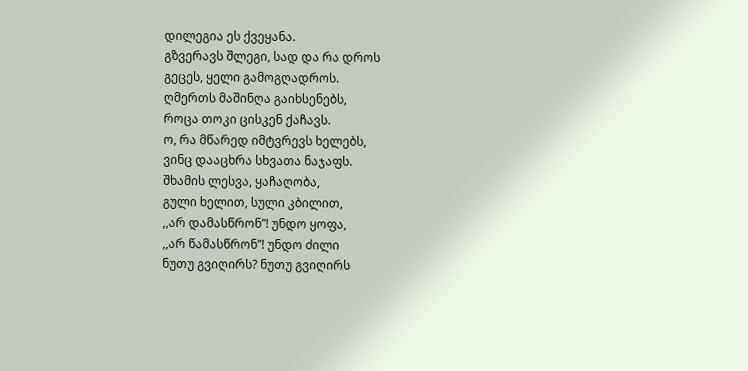დილეგია ეს ქვეყანა.
გზვერავს შლეგი, სად და რა დროს
გეცეს, ყელი გამოგღადროს.
ღმერთს მაშინღა გაიხსენებს,
როცა თოკი ცისკენ ქაჩავს.
ო, რა მწარედ იმტვრევს ხელებს,
ვინც დააცხრა სხვათა ნაჯაფს.
შხამის ლესვა, ყაჩაღობა,
გული ხელით, სული კბილით,
,,არ დამასწრონ”! უნდო ყოფა,
,,არ წამასწრონ”! უნდო ძილი
ნუთუ გვიღირს? ნუთუ გვიღირს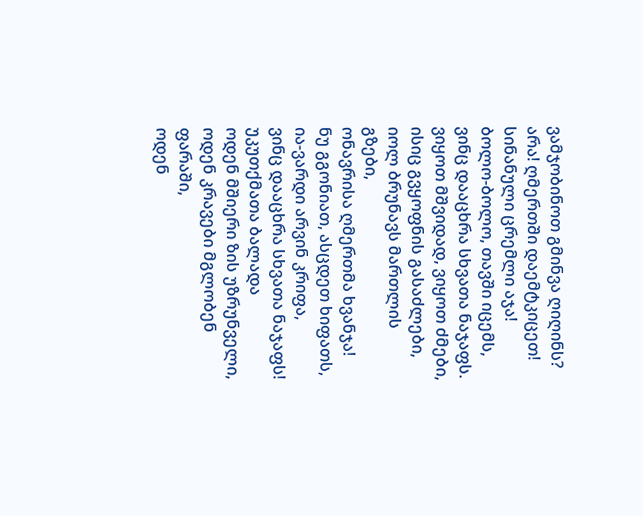ვამჯობინოთ გმინვა ღიღინს?
არა! ღმერთში დაემტკიცეთ!
სინანული ცრემლი აჯა!
ბოლო-ბოლო, თავში იცემს,
ვინც დააცხრა სხვათა ნაჯაფს.
ვიყოთ მშვიდად, ვიყოთ ძმები,
ისიც გვყოფნის გასაძლები,
იოლ ბრუნავს მართლის გზები,
ონავრისა ღმერთმა ხვანჯა!
ნუ გგონიათ, ასცდეთ ხიფათს,
ია-ვარდი არვინ კრიფა,
ვინც დააცხრა სხვათა ნაჯაფს!
უკუთქმათა ბალადა
ოდენ მშიერი ზის უზრუნველი,
ოდენ კრავები მგლობენ ფარაში,
ოდენ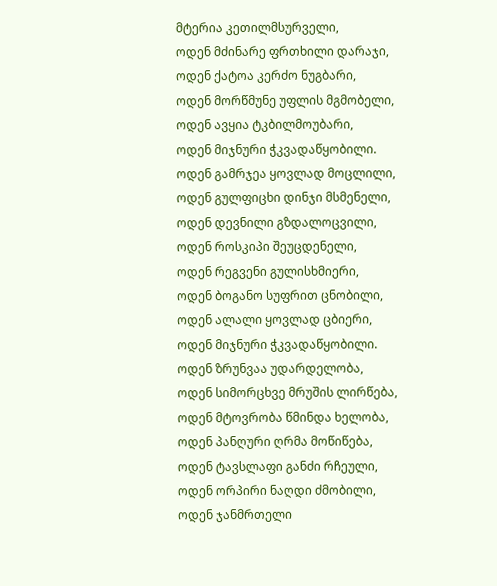მტერია კეთილმსურველი,
ოდენ მძინარე ფრთხილი დარაჯი,
ოდენ ქატოა კერძო ნუგბარი,
ოდენ მორწმუნე უფლის მგმობელი,
ოდენ ავყია ტკბილმოუბარი,
ოდენ მიჯნური ჭკვადაწყობილი.
ოდენ გამრჯეა ყოვლად მოცლილი,
ოდენ გულფიცხი დინჯი მსმენელი,
ოდენ დევნილი გზდალოცვილი,
ოდენ როსკიპი შეუცდენელი,
ოდენ რეგვენი გულისხმიერი,
ოდენ ბოგანო სუფრით ცნობილი,
ოდენ ალალი ყოვლად ცბიერი,
ოდენ მიჯნური ჭკვადაწყობილი.
ოდენ ზრუნვაა უდარდელობა,
ოდენ სიმორცხვე მრუშის ლირწება,
ოდენ მტოვრობა წმინდა ხელობა,
ოდენ პანღური ღრმა მოწიწება,
ოდენ ტავსლაფი განძი რჩეული,
ოდენ ორპირი ნაღდი ძმობილი,
ოდენ ჯანმრთელი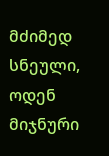მძიმედ სნეული,
ოდენ მიჯნური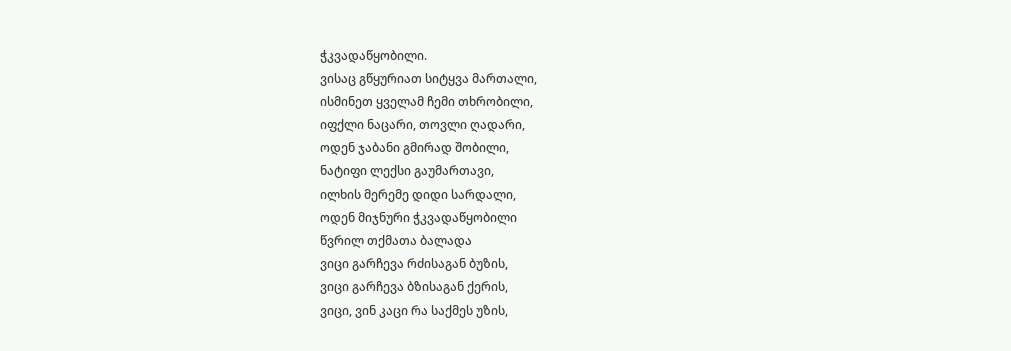ჭკვადაწყობილი.
ვისაც გწყურიათ სიტყვა მართალი,
ისმინეთ ყველამ ჩემი თხრობილი,
იფქლი ნაცარი, თოვლი ღადარი,
ოდენ ჯაბანი გმირად შობილი,
ნატიფი ლექსი გაუმართავი,
ილხის მერემე დიდი სარდალი,
ოდენ მიჯნური ჭკვადაწყობილი
წვრილ თქმათა ბალადა
ვიცი გარჩევა რძისაგან ბუზის,
ვიცი გარჩევა ბზისაგან ქერის,
ვიცი, ვინ კაცი რა საქმეს უზის,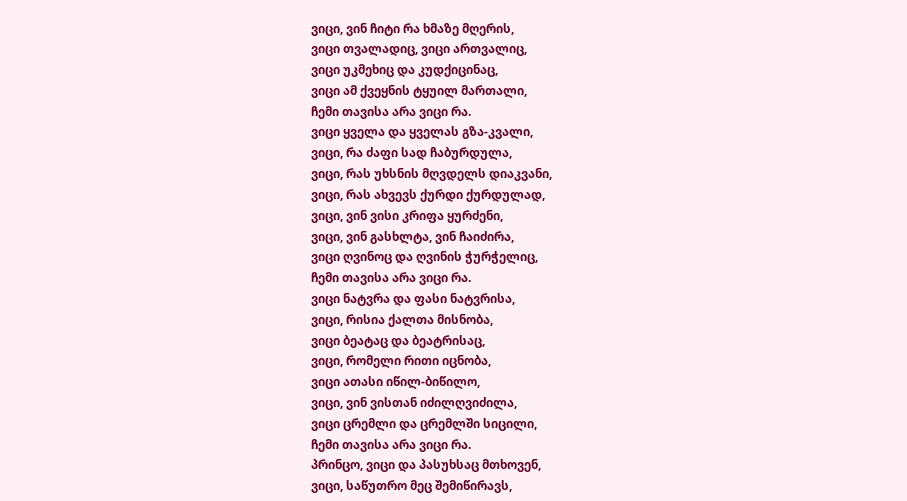ვიცი, ვინ ჩიტი რა ხმაზე მღერის,
ვიცი თვალადიც, ვიცი ართვალიც,
ვიცი უკმეხიც და კუდქიცინაც,
ვიცი ამ ქვეყნის ტყუილ მართალი,
ჩემი თავისა არა ვიცი რა.
ვიცი ყველა და ყველას გზა-კვალი,
ვიცი, რა ძაფი სად ჩაბურდულა,
ვიცი, რას უხსნის მღვდელს დიაკვანი,
ვიცი, რას ახვევს ქურდი ქურდულად,
ვიცი, ვინ ვისი კრიფა ყურძენი,
ვიცი, ვინ გასხლტა, ვინ ჩაიძირა,
ვიცი ღვინოც და ღვინის ჭურჭელიც,
ჩემი თავისა არა ვიცი რა.
ვიცი ნატვრა და ფასი ნატვრისა,
ვიცი, რისია ქალთა მისნობა,
ვიცი ბეატაც და ბეატრისაც,
ვიცი, რომელი რითი იცნობა,
ვიცი ათასი იწილ-ბიწილო,
ვიცი, ვინ ვისთან იძილღვიძილა,
ვიცი ცრემლი და ცრემლში სიცილი,
ჩემი თავისა არა ვიცი რა.
პრინცო, ვიცი და პასუხსაც მთხოვენ,
ვიცი, საწუთრო მეც შემიწირავს,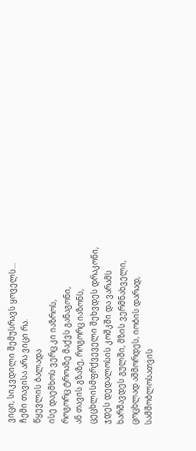ვიცი, სიკვდილი შემუსრავს ყოველს...
ჩემი თავისა არა ვიცი რა.
წყევლის ბალადა
ისე დაემხოს ვერც კი იაზროს,
როგორც ტროაზე მაქვს განაგონი,
ან თავის გზაზე, როგორც იაზონს,
ცეცხლისმფრქვეველი შეხვდეს დრაკონი,
ჯდეს დედალოსის კოშკში და ვარამს
ხარშავდეს გულში, მზის ვერმნახველი,
ცოცხლად აშმორდეს, იობის დარად,
სამშობლოსათვის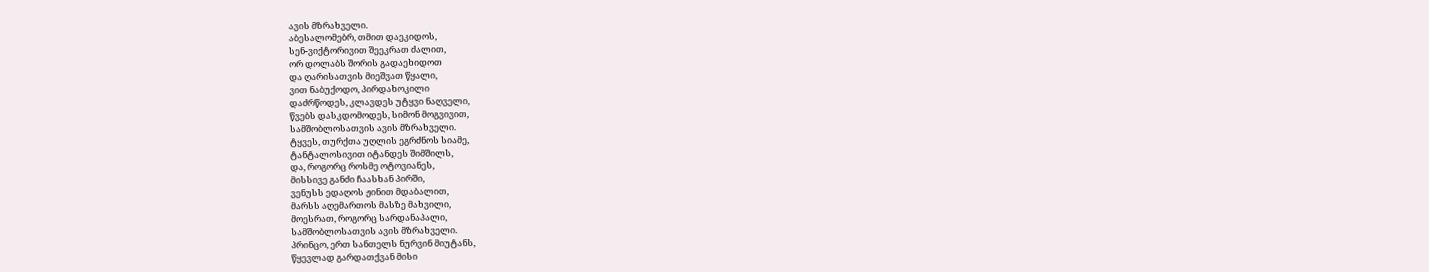ავის მზრახველი.
აბესალომებრ, თმით დაეკიდოს,
სენ-ვიქტორივით შეეკრათ ძალით,
ორ დოლაბს შორის გადაეხიდოთ
და ღარისათვის მიეშვათ წყალი,
ვით ნაბუქოდო, პირდახოკილი
დაძრწოდეს, კლავდეს უტყვი ნაღველი,
წვებს დასკდომოდეს, სიმონ მოგვივით,
სამშობლოსათვის ავის მზრახველი.
ტყვეს, თურქთა უღლის ეგრძნოს სიამე,
ტანტალოსივით იტანდეს შიმშილს,
და, როგორც როსმე ოტოვიანეს,
მისსივე განძი ჩაასხან პირში,
ვენუსს ედაღოს ჟინით მდაბალით,
მარსს აღემართოს მასზე მახვილი,
მოესრათ, როგორც სარდანაპალი,
სამშობლოსათვის ავის მზრახველი.
პრინცო, ერთ სანთელს ნურვინ მიუტანს,
წყევლად გარდათქვან მისი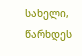სახელი,
წარხდეს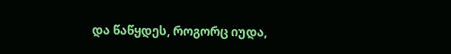და წაწყდეს, როგორც იუდა,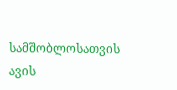სამშობლოსათვის ავის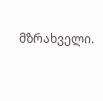მზრახველი.